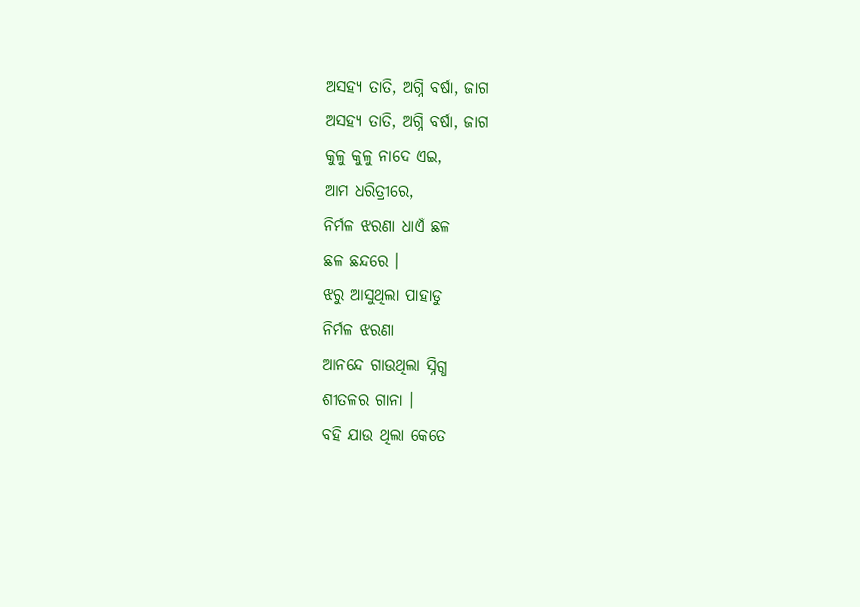ଅସହ୍ୟ ତାତି, ଅଗ୍ନି ବର୍ଷା, ଜାଗ
ଅସହ୍ୟ ତାତି, ଅଗ୍ନି ବର୍ଷା, ଜାଗ
କୁଳୁ କୁଳୁ ନାଦେ ଏଇ,
ଆମ ଧରିତ୍ରୀରେ,
ନିର୍ମଳ ଝରଣା ଧାଏଁ ଛଳ
ଛଳ ଛନ୍ଦରେ ।
ଝରୁ ଆସୁଥିଲା ପାହାଡୁ
ନିର୍ମଳ ଝରଣା
ଆନନ୍ଦେ ଗାଉଥିଲା ସ୍ନିଗ୍ଧ
ଶୀତଳର ଗାନା ।
ବହି ଯାଉ ଥିଲା କେତେ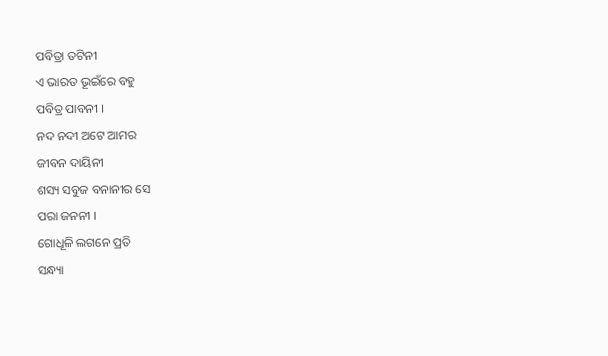ପବିତ୍ରା ତଟିନୀ
ଏ ଭାରତ ଭୂଇଁରେ ବହୁ
ପବିତ୍ର ପାବନୀ ।
ନଦ ନଦୀ ଅଟେ ଆମର
ଜୀବନ ଦାୟିନୀ
ଶସ୍ୟ ସବୁଜ ବନାନୀର ସେ
ପରା ଜନନୀ ।
ଗୋଧୂଳି ଲଗନେ ପ୍ରତି
ସନ୍ଧ୍ୟା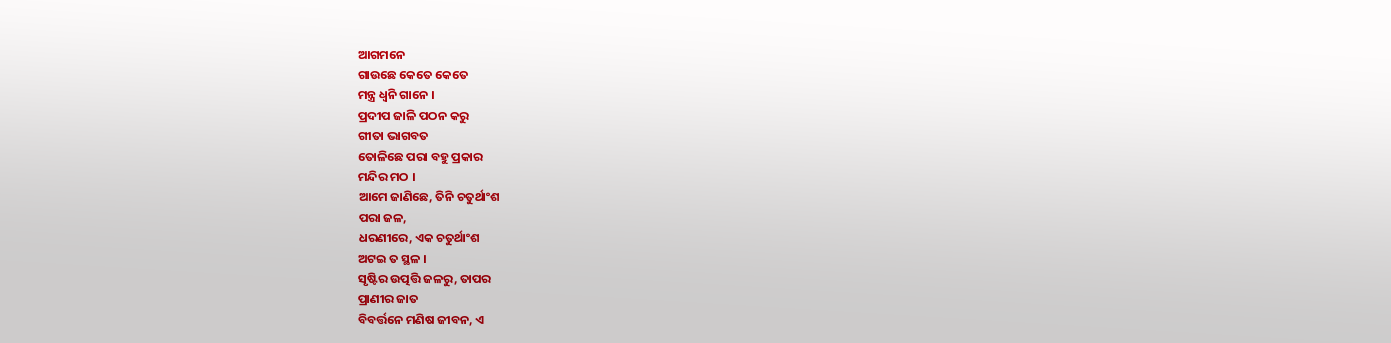ଆଗମନେ
ଗାଉଛେ କେତେ କେତେ
ମନ୍ତ୍ର ଧ୍ବନି ଗାନେ ।
ପ୍ରଦୀପ ଜାଳି ପଠନ କରୁ
ଗୀତା ଭାଗବତ
ତୋଳିଛେ ପରା ବହୁ ପ୍ରକାର
ମନ୍ଦିର ମଠ ।
ଆମେ ଜାଣିଛେ, ତିନି ଚତୁର୍ଥାଂଶ
ପରା ଜଳ,
ଧରଣୀରେ, ଏକ ଚତୁର୍ଥାଂଶ
ଅଟଇ ତ ସ୍ଥଳ ।
ସୃଷ୍ଟିର ଉତ୍ପତ୍ତି ଜଳରୁ, ତାପର
ପ୍ରାଣୀର ଜାତ
ବିବର୍ତ୍ତନେ ମଣିଷ ଜୀବନ, ଏ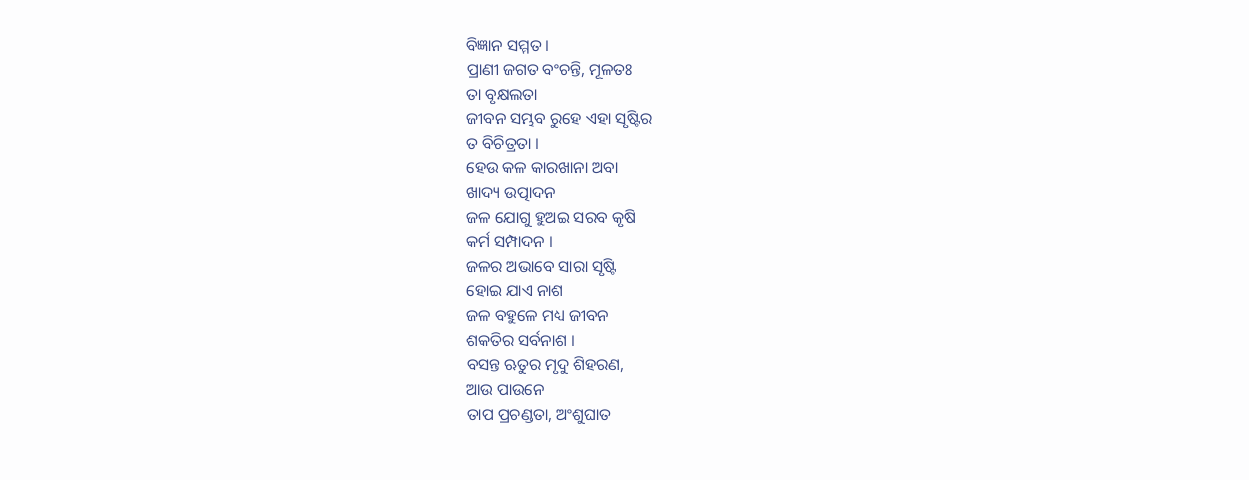ବିଜ୍ଞାନ ସମ୍ମତ ।
ପ୍ରାଣୀ ଜଗତ ବଂଚନ୍ତି, ମୂଳତଃ
ତା ବୃକ୍ଷଲତା
ଜୀବନ ସମ୍ଭବ ରୁହେ ଏହା ସୃଷ୍ଟିର
ତ ବିଚିତ୍ରତା ।
ହେଉ କଳ କାରଖାନା ଅବା
ଖାଦ୍ୟ ଉତ୍ପାଦନ
ଜଳ ଯୋଗୁ ହୁଅଇ ସରବ କୃଷି
କର୍ମ ସମ୍ପାଦନ ।
ଜଳର ଅଭାବେ ସାରା ସୃଷ୍ଟି
ହୋଇ ଯାଏ ନାଶ
ଜଳ ବହୁଳେ ମଧ୍ୟ ଜୀବନ
ଶକତିର ସର୍ବନାଶ ।
ବସନ୍ତ ଋତୁର ମୃଦୁ ଶିହରଣ,
ଆଉ ପାଉନେ
ତାପ ପ୍ରଚଣ୍ଡତା, ଅଂଶୁଘାତ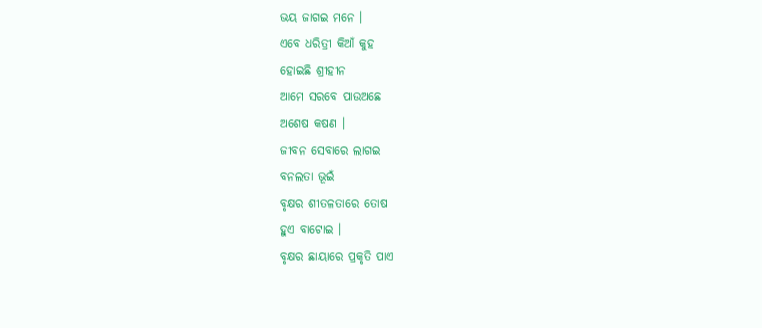ଭୟ ଜାଗଇ ମନେ ।
ଏବେ ଧରିତ୍ରୀ କିଆଁ କୁହ
ହୋଇଛି ଶ୍ରୀହୀନ
ଆମେ ସରବେ ପାଉଅଛେ
ଅଶେଷ କଷଣ ।
ଜୀବନ ସେବାରେ ଲାଗଇ
ବନଲତା ଭୂଇଁ
ବୃକ୍ଷର ଶୀତଳତାରେ ତୋଷ
ହୁଏ ବାଟୋଇ ।
ବୃକ୍ଷର ଛାୟାରେ ପ୍ରକୃତି ପାଏ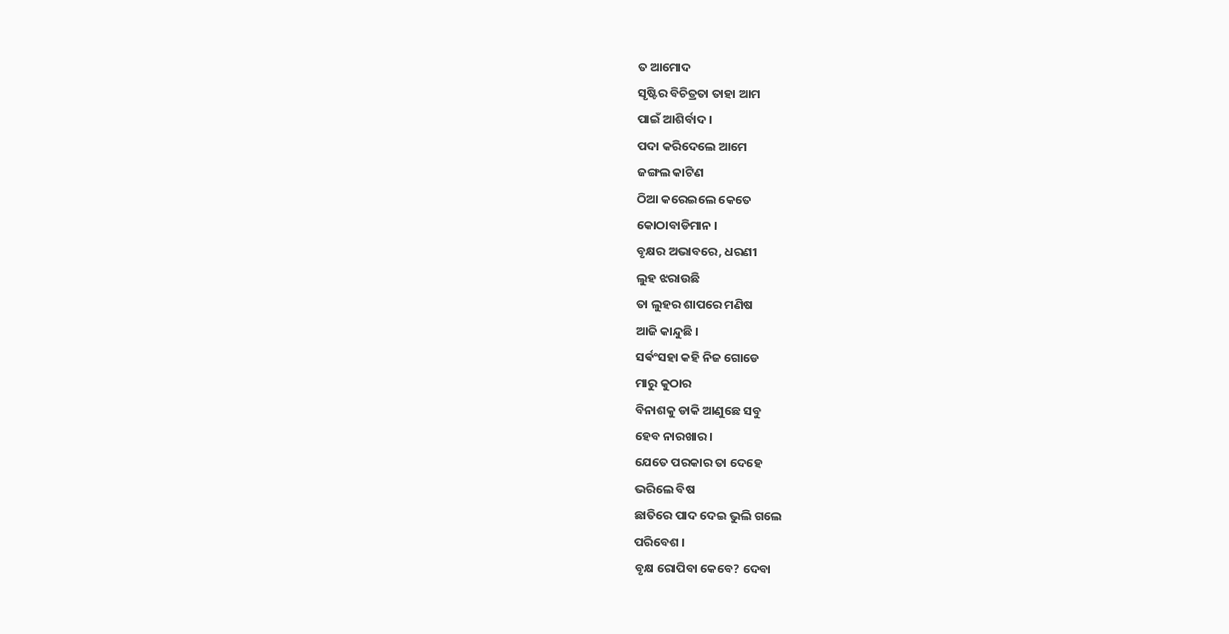ତ ଆମୋଦ
ସୃଷ୍ଟିର ବିଚିତ୍ରତା ତାହା ଆମ
ପାଇଁ ଆଶିର୍ବାଦ ।
ପଦା କରିଦେଲେ ଆମେ
ଜଙ୍ଗଲ କାଟିଣ
ଠିଆ କରେଇଲେ କେତେ
କୋଠାବାଡିମାନ ।
ବୃକ୍ଷର ଅଭାବରେ, ଧରଣୀ
ଲୁହ ଝରାଉଛି
ତା ଲୁହର ଶାପରେ ମଣିଷ
ଆଜି କାନ୍ଦୁଛି ।
ସର୍ଵଂସହା କହି ନିଜ ଗୋଡେ
ମାରୁ କୁଠାର
ବିନାଶକୁ ଡାକି ଆଣୁଛେ ସବୁ
ହେବ ନାରଖାର ।
ଯେତେ ପରକାର ତା ଦେହେ
ଭରିଲେ ବିଷ
ଛାତିରେ ପାଦ ଦେଇ ଭୁଲି ଗଲେ
ପରିବେଶ ।
ବୃକ୍ଷ ରୋପିବା କେବେ? ଦେବା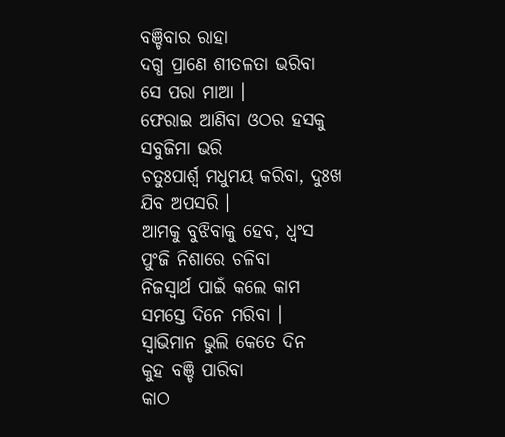ବଞ୍ଚିବାର ରାହା
ଦଗ୍ଧ ପ୍ରାଣେ ଶୀତଳତା ଭରିବା
ସେ ପରା ମାଆ ।
ଫେରାଇ ଆଣିବା ଓଠର ହସକୁ
ସବୁଜିମା ଭରି
ଚତୁଃପାର୍ଶ୍ଵ ମଧୁମୟ କରିବା, ଦୁଃଖ
ଯିବ ଅପସରି ।
ଆମକୁ ବୁଝିବାକୁ ହେବ, ଧ୍ୱଂସ
ପୁଂଜି ନିଶାରେ ଚଳିବା
ନିଜସ୍ୱାର୍ଥ ପାଇଁ କଲେ କାମ
ସମସ୍ତେ ଦିନେ ମରିବା ।
ସ୍ୱାଭିମାନ ଭୁଲି କେତେ ଦିନ
କୁହ ବଞ୍ଚି ପାରିବା
କାଠ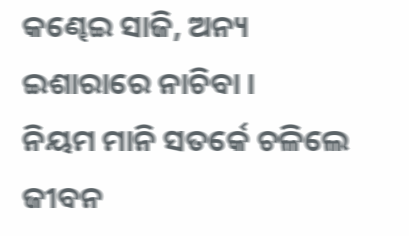କଣ୍ଢେଇ ସାଜି, ଅନ୍ୟ
ଇଶାରାରେ ନାଚିବା ।
ନିୟମ ମାନି ସତର୍କେ ଚଳିଲେ
ଜୀବନ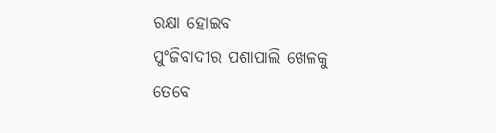ରକ୍ଷା ହୋଇବ
ପୁଂଜିବାଦୀର ପଶାପାଲି ଖେଳକୁ
ତେବେ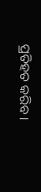ପ୍ରତିହତ କରିବ ।